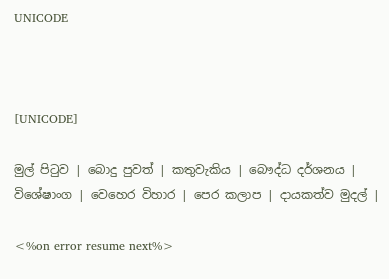UNICODE



[UNICODE]

මුල් පිටුව | බොදු පුවත් | කතුවැකිය | බෞද්ධ දර්ශනය | විශේෂාංග | වෙහෙර විහාර | පෙර කලාප | දායකත්ව මුදල් |

<%on error resume next%>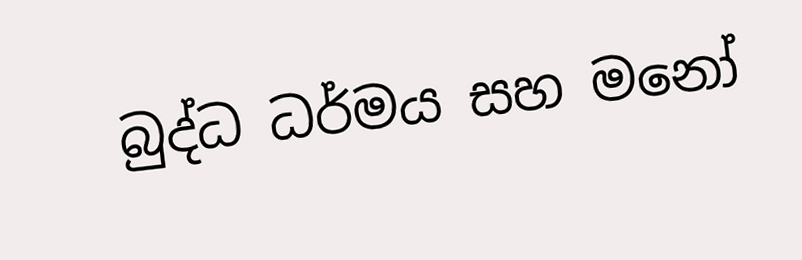බුද්ධ ධර්මය සහ මනෝ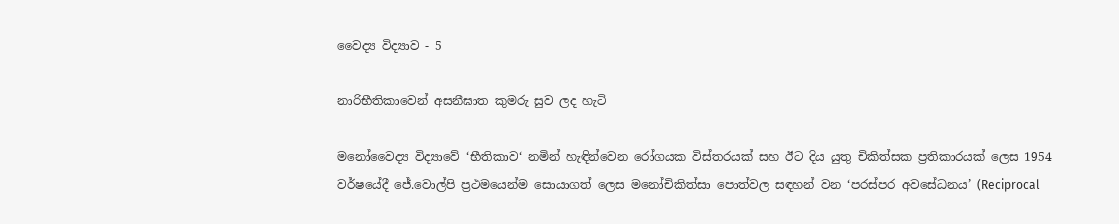වෛද්‍ය විද්‍යාව - 5

නාරිභීතිකාවෙන් අසනීඝාත කුමරු සුව ලද හැටි

මනෝවෛද්‍ය විද්‍යාවේ ‘භීතිකාව‘ නමින් හැඳින්වෙන රෝගයක විස්තරයක් සහ ඊට දිය යුතු චිකිත්සක ප්‍රතිකාරයක් ලෙස 1954 වර්ෂයේදී ජේ.වොල්පි ප්‍රථමයෙන්ම සොයාගත් ලෙස මනෝචිකිත්සා පොත්වල සඳහන් වන ‘පරස්පර අවසේධනය’ (Reciprocal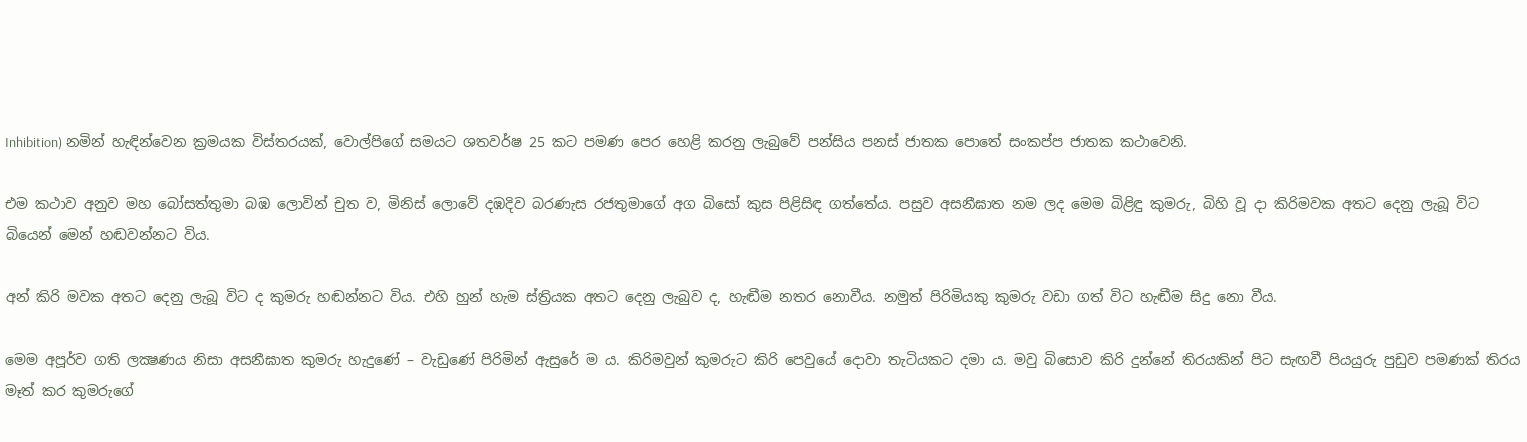Inhibition) නමින් හැඳින්වෙන ක්‍රමයක විස්තරයක්, වොල්පිගේ සමයට ශතවර්ෂ 25 කට පමණ පෙර හෙළි කරනු ලැබුවේ පන්සිය පනස් ජාතක පොතේ සංකප්ප ජාතක කථාවෙනි.

එම කථාව අනුව මහ බෝසත්තුමා බඹ ලොවින් චුත ව, මිනිස් ලොවේ දඹදිව බරණැස රජතුමාගේ අග බිසෝ කුස පිළිසිඳ ගත්තේය. පසුව අසනීඝාත නම ලද මෙම බිළිඳු කුමරු, බිහි වූ දා කිරිමවක අතට දෙනු ලැබූ විට බියෙන් මෙන් හඬවන්නට විය.

අන් කිරි මවක අතට දෙනු ලැබූ විට ද කුමරු හඬන්නට විය. එහි හුන් හැම ස්ත්‍රියක අතට දෙනු ලැබුව ද, හැඬීම නතර නොවීය. නමුත් පිරිමියකු කුමරු වඩා ගත් විට හැඬීම සිදු නො වීය.

මෙම අපූර්ව ගති ලක්‍ෂණය නිසා අසනීඝාත කුමරු හැදුණේ – වැඩුණේ පිරිමින් ඇසුරේ ම ය. කිරිමවුන් කුමරුට කිරි පෙවුයේ දොවා තැටියකට දමා ය. මවු බිසොව කිරි දුන්නේ තිරයකින් පිට සැඟවී පියයුරු පුඩුව පමණක් තිරය මෑත් කර කුමරුගේ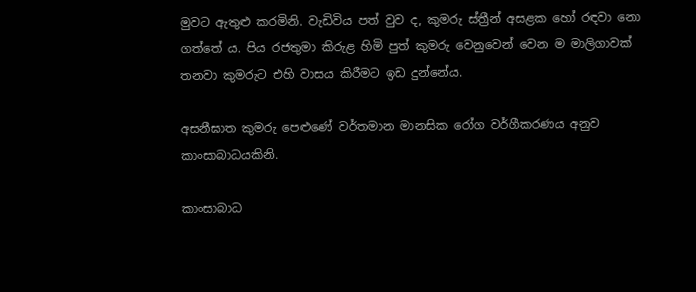මුවට ඇතුළු කරමිනි. වැඩිවිය පත් වුව ද, කුමරු ස්ත්‍රීන් අසළක හෝ රඳවා නො ගත්තේ ය. පිය රජතුමා කිරුළ හිමි පුත් කුමරු වෙනුවෙන් වෙන ම මාලිගාවක් තනවා කුමරුට එහි වාසය කිරීමට ඉඩ දුන්නේය.

අසනීඝාත කුමරු පෙළුණේ වර්තමාන මානසික රෝග වර්ගීකරණය අනුව කාංසාබාධයකිනි.

කාංසාබාධ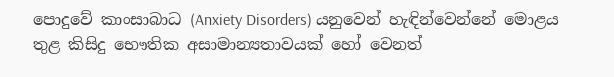පොදුවේ කාංසාබාධ (Anxiety Disorders) යනුවෙන් හැඳින්වෙන්නේ මොළය තුළ කිසිදු භෞතික අසාමාන්‍යතාවයක් හෝ වෙනත්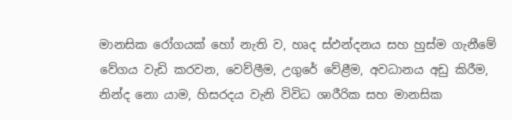මානසික රෝගයක් හෝ නැති ව, හෘද ස්ඵන්දනය සහ හුස්ම ගැනීමේ වේගය වැඩි කරවන, වෙව්ලීම, උගුරේ වේළීම, අවධානය අඩු කිරීම, නින්ද නො යාම, හිසරදය වැනි විවිධ ශාරීරික සහ මානසික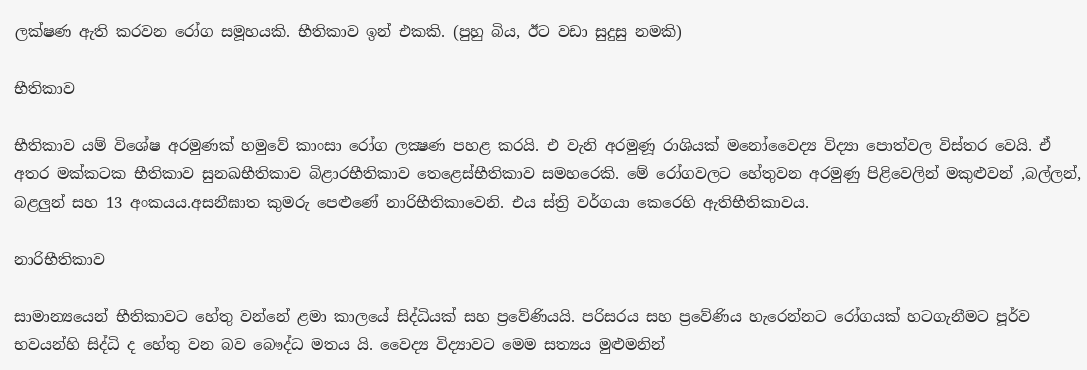ලක්ෂණ ඇති කරවන රෝග සමූහයකි. භීතිකාව ඉන් එකකි. (පුහු බිය, ඊට වඩා සුදුසු නමකි)

භීතිකාව

භීතිකාව යම් විශේෂ අරමුණක් හමුවේ කාංසා රෝග ලක්‍ෂණ පහළ කරයි. එ වැනි අරමුණූ රාශියක් මනෝවෛද්‍ය විද්‍යා පොත්වල විස්තර වෙයි. ඒ අතර මක්කටක භීතිකාව සුනඛභීතිකාව බිළාරභීතිකාව තෙළෙස්භීතිකාව සමහරෙකි. මේ රෝගවලට හේතුවන අරමුණු පිළිවෙලින් මකුළුවන් ,බල්ලන්, බළලුන් සහ 13 අංකයය.අසනීඝාත කුමරු පෙළුණේ නාරිභීතිකාවෙනි. එය ස්ත්‍රි වර්ගයා කෙරෙහි ඇතිභීතිකාවය.

නාරිභීතිකාව

සාමාන්‍යයෙන් භීතිකාවට හේතු වන්නේ ළමා කාලයේ සිද්ධියක් සහ ප්‍රවේණියයි. පරිසරය සහ ප්‍රවේණිය හැරෙන්නට රෝගයක් හටගැනීමට පූර්ව භවයන්හි සිද්ධි ද හේතු වන බව බෞද්ධ මතය යි. වෛද්‍ය විද්‍යාවට මෙම සත්‍යය මුළුමනින්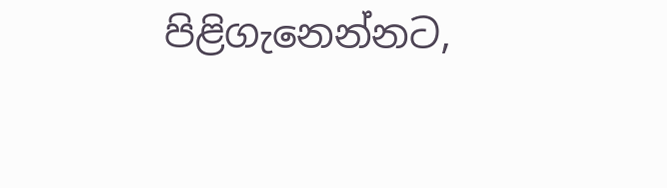පිළිගැනෙන්නට,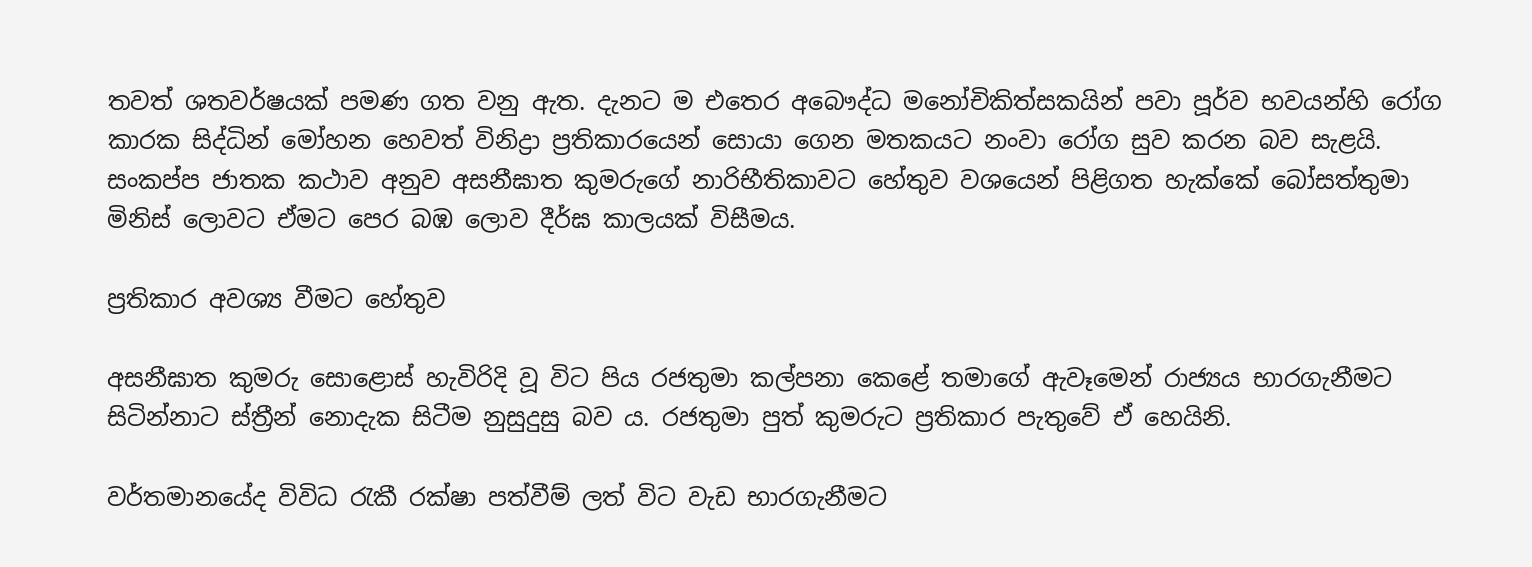තවත් ශතවර්ෂයක් පමණ ගත වනු ඇත. දැනට ම එතෙර අබෞද්ධ මනෝචිකිත්සකයින් පවා පූර්ව භවයන්හි රෝග කාරක සිද්ධින් මෝහන හෙවත් විනිද්‍රා ප්‍රතිකාරයෙන් සොයා ගෙන මතකයට නංවා රෝග සුව කරන බව සැළයි. සංකප්ප ජාතක කථාව අනුව අසනීඝාත කුමරුගේ නාරිභීතිකාවට හේතුව වශයෙන් පිළිගත හැක්කේ බෝසත්තුමා මිනිස් ලොවට ඒමට පෙර බඹ ලොව දීර්ඝ කාලයක් විසීමය.

ප්‍රතිකාර අවශ්‍ය වීමට හේතුව

අසනීඝාත කුමරු සොළොස් හැවිරිදි වූ විට පිය රජතුමා කල්පනා කෙළේ තමාගේ ඇවෑමෙන් රාජ්‍යය භාරගැනීමට සිටින්නාට ස්ත්‍රීන් නොදැක සිටීම නුසුදුසු බව ය. රජතුමා පුත් කුමරුට ප්‍රතිකාර පැතුවේ ඒ හෙයිනි.

වර්තමානයේද විවිධ රැකී රක්ෂා පත්වීම් ලත් විට වැඩ භාරගැනීමට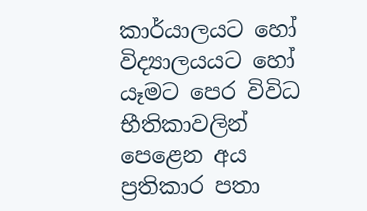කාර්යාලයට හෝ විද්‍යාලයයට හෝ යෑමට පෙර විවිධ භීතිකාවලින් පෙළෙන අය ප්‍රතිකාර පතා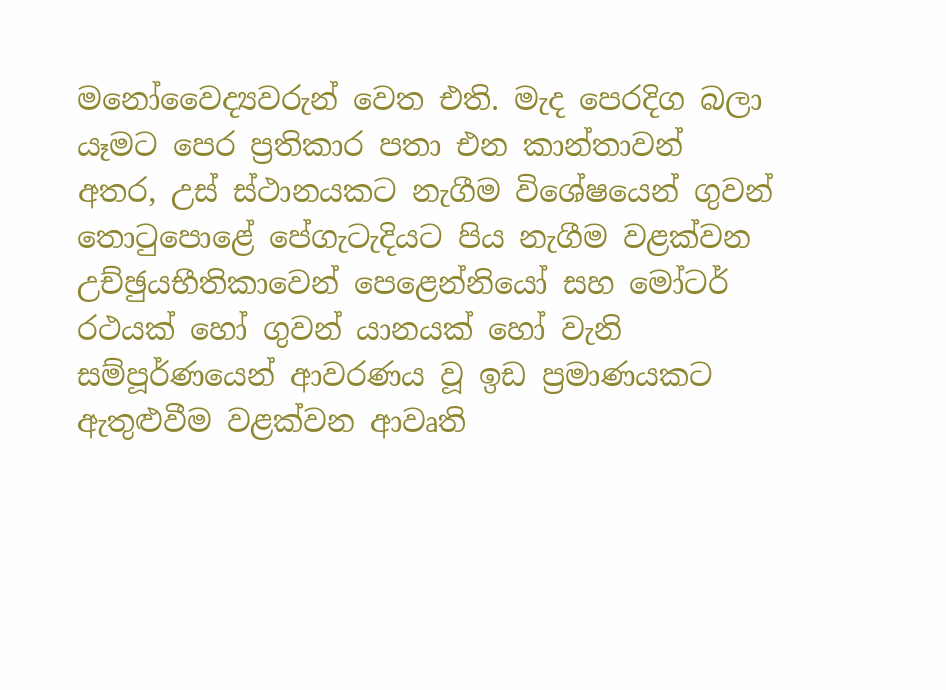මනෝවෛද්‍යවරුන් වෙත එති. මැද පෙරදිග බලා යෑමට පෙර ප්‍රතිකාර පතා එන කාන්තාවන් අතර, උස් ස්ථානයකට නැගීම විශේෂයෙන් ගුවන් තොටුපොළේ පේගැටැදියට පිය නැගීම වළක්වන උච්ඡුයභීතිකාවෙන් පෙළෙන්නියෝ සහ මෝටර් රථයක් හෝ ගුවන් යානයක් හෝ වැනි සම්පූර්ණයෙන් ආවරණය වූ ඉඩ ප්‍රමාණයකට ඇතුළුවීම වළක්වන ආවෘති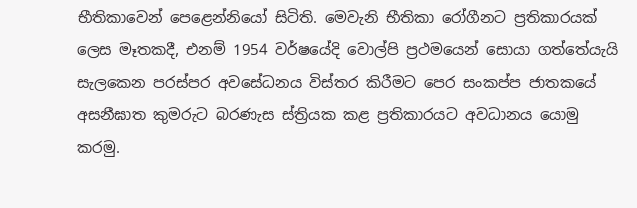භීතිකාවෙන් පෙළෙන්නියෝ සිටිති. මෙවැනි භීතිකා රෝගීනට ප්‍රතිකාරයක් ලෙස මෑතකදී, එනම් 1954 වර්ෂයේදි වොල්පි ප්‍රථමයෙන් සොයා ගත්තේයැයි සැලකෙන පරස්පර අවසේධනය විස්තර කිරීමට පෙර සංකප්ප ජාතකයේ අසනීඝාත කුමරුට බරණැස ස්ත්‍රියක කළ ප්‍රතිකාරයට අවධානය යොමු කරමු.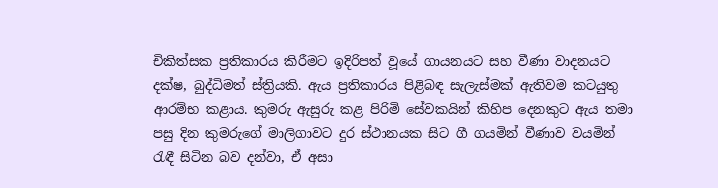චිකිත්සක ප්‍රතිකාරය කිරීමට ඉදිරිපත් වූයේ ගායනයට සහ වීණා වාදනයට දක්ෂ, බුද්ධිමත් ස්ත්‍රියකි. ඇය ප්‍රතිකාරය පිළිබඳ සැලැස්මක් ඇතිවම කටයුතු ආරම්භ කළාය. කුමරු ඇසුරු කළ පිරිමි සේවකයින් කිහිප දෙනකුට ඇය තමා පසු දින කුමරුගේ මාලිගාවට දුර ස්ථානයක සිට ගී ගයමින් වීණාව වයමින් රැඳී සිටින බව දන්වා, ඒ අසා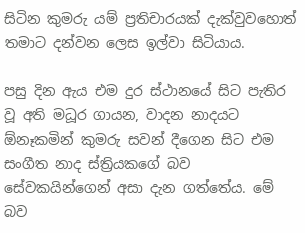සිටින කුමරු යම් ප්‍රතිචාරයක් දැක්වුවහොත් තමාට දන්වන ලෙස ඉල්වා සිටියාය.

පසු දින ඇය එම දුර ස්ථානයේ සිට පැතිර වූ අති මධූර ගායන, වාදන නාදයට ඕනෑකමින් කුමරු සවන් දීගෙන සිට එම සංගීත නාද ස්ත්‍රියකගේ බව සේවකයින්ගෙන් අසා දැන ගත්තේය. මේ බව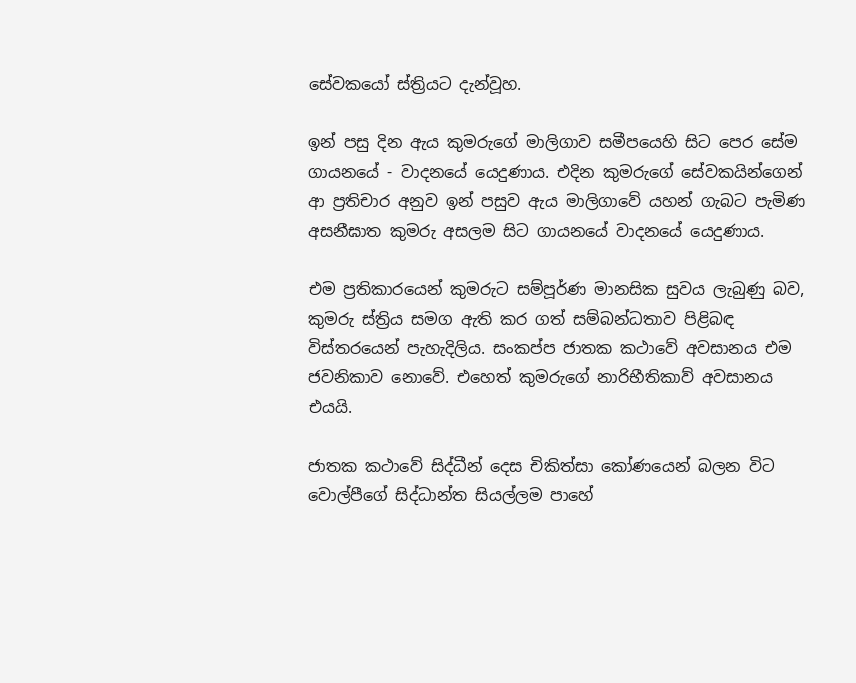සේවකයෝ ස්ත්‍රියට දැන්වූහ.

ඉන් පසු දින ඇය කුමරුගේ මාලිගාව සමීපයෙහි සිට පෙර සේම ගායනයේ - වාදනයේ යෙදුණාය. එදින කුමරුගේ සේවකයින්ගෙන් ආ ප්‍රතිචාර අනුව ඉන් පසුව ඇය මාලිගාවේ යහන් ගැබට පැමිණ අසනීඝාත කුමරු අසලම සිට ගායනයේ වාදනයේ යෙදුණාය.

එම ප්‍රතිකාරයෙන් කුමරුට සම්පූර්ණ මානසික සුවය ලැබුණු බව, කුමරු ස්ත්‍රිය සමග ඇති කර ගත් සම්බන්ධතාව පිළිබඳ විස්තරයෙන් පැහැදිලිය. සංකප්ප ජාතක කථාවේ අවසානය එම ජවනිකාව නොවේ. එහෙත් කුමරුගේ නාරිභීතිකාව් අවසානය එයයි.

ජාතක කථාවේ සිද්ධීන් දෙස චිකිත්සා කෝණයෙන් බලන විට වොල්පීගේ සිද්ධාන්ත සියල්ලම පාහේ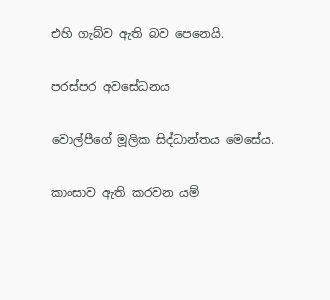එහි ගැබ්ව ඇති බව පෙනෙයි.

පරස්පර අවසේධනය

වොල්පීගේ මූලික සිද්ධාන්තය මෙසේය.

කාංසාව ඇති කරවන යම්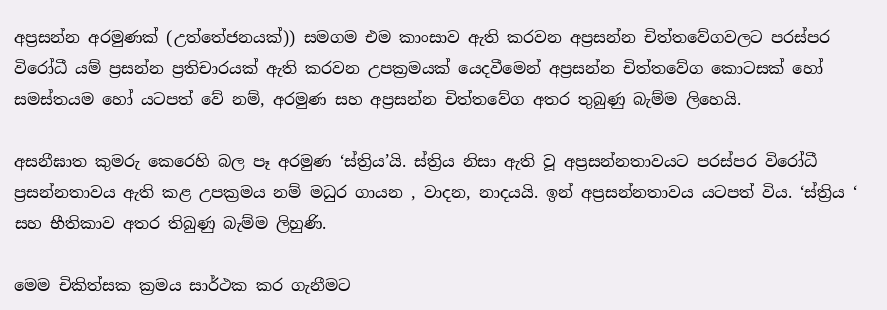අප්‍රසන්න අරමුණක් (උත්තේජනයක්)) සමගම එම කාංසාව ඇති කරවන අප්‍රසන්න චිත්තවේගවලට පරස්පර විරෝධී යම් ප්‍රසන්න ප්‍රතිචාරයක් ඇති කරවන උපක්‍රමයක් යෙදවීමෙන් අප්‍රසන්න චිත්තවේග කොටසක් හෝ සමස්තයම හෝ යටපත් වේ නම්, අරමුණ සහ අප්‍රසන්න චිත්තවේග අතර තුබුණු බැම්ම ලිහෙයි.

අසනීඝාත කුමරු කෙරෙහි බල පෑ අරමුණ ‘ස්ත්‍රිය’යි. ස්ත්‍රිය නිසා ඇති වූ අප්‍රසන්නතාවයට පරස්පර විරෝධී ප්‍රසන්නතාවය ඇති කළ උපක්‍රමය නම් මධුර ගායන , වාදන, නාදයයි. ඉන් අප්‍රසන්නතාවය යටපත් විය. ‘ස්ත්‍රිය ‘ සහ භීතිකාව අතර තිබුණු බැම්ම ලිහුණි.

මෙම චිකිත්සක ක්‍රමය සාර්ථක කර ගැනීමට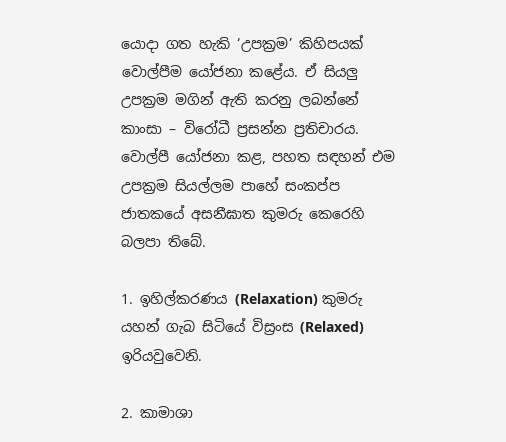යොදා ගත හැකි ‘උපක්‍රම’ කිහිපයක් වොල්පීම යෝජනා කළේය. ඒ සියලු උපක්‍රම මගින් ඇති කරනු ලබන්නේ කාංසා – විරෝධී ප්‍රසන්න ප්‍රතිචාරය. වොල්පී යෝජනා කළ, පහත සඳහන් එම උපක්‍රම සියල්ලම පාහේ සංකප්ප ජාතකයේ අසනීඝාත කුමරු කෙරෙහි බලපා තිබේ.

1. ඉහිල්කරණය (Relaxation) කුමරු යහන් ගැබ සිටියේ විස්‍රංස (Relaxed) ඉරියවුවෙනි.

2. කාමාශා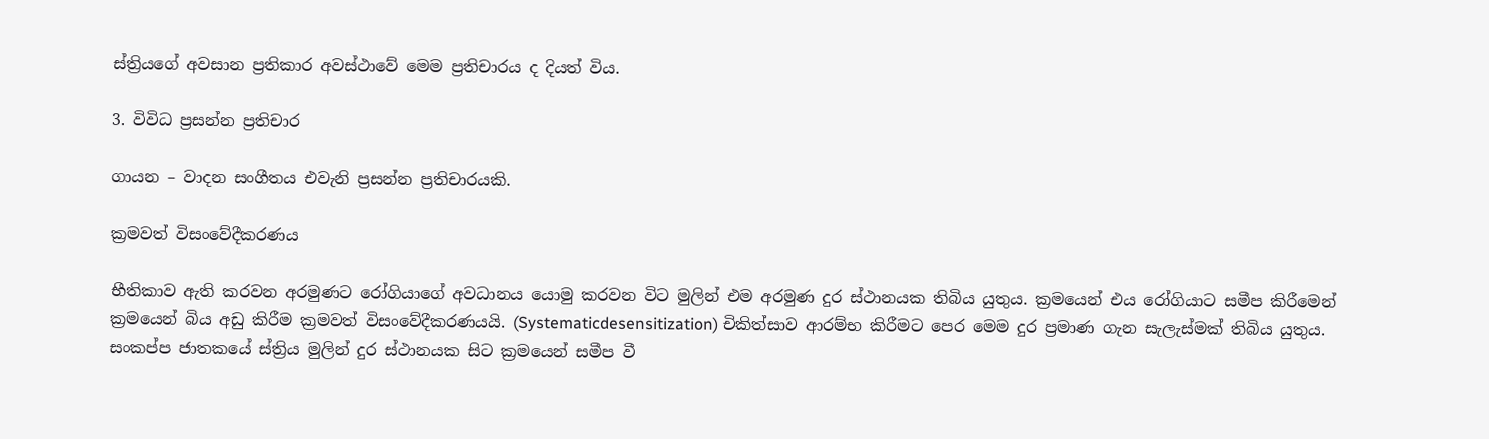ස්ත්‍රියගේ අවසාන ප්‍රතිකාර අවස්ථාවේ මෙම ප්‍රතිචාරය ද දියත් විය.

3. විවිධ ප්‍රසන්න ප්‍රතිචාර

ගායන – වාදන සංගීතය එවැනි ප්‍රසන්න ප්‍රතිචාරයකි.

ක්‍රමවත් විසංවේදීකරණය

භීතිකාව ඇති කරවන අරමුණට රෝගියාගේ අවධානය යොමු කරවන විට මුලින් එම අරමුණ දුර ස්ථානයක තිබිය යුතුය. ක්‍රමයෙන් එය රෝගියාට සමීප කිරීමෙන් ක්‍රමයෙන් බිය අඩු කිරීම ක්‍රමවත් විසංවේදීකරණයයි. (Systematicdesensitization) චිකිත්සාව ආරම්භ කිරීමට පෙර මෙම දුර ප්‍රමාණ ගැන සැලැස්මක් තිබිය යුතුය. සංකප්ප ජාතකයේ ස්ත්‍රිය මුලින් දුර ස්ථානයක සිට ක්‍රමයෙන් සමීප වී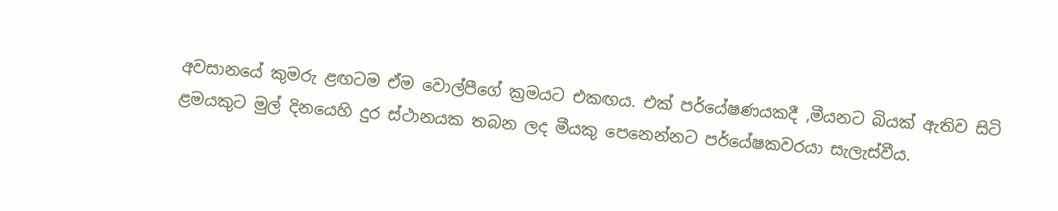අවසානයේ කුමරු ළඟටම ඒම වොල්පීගේ ක්‍රමයට එකඟය. එක් පර්යේෂණයකදී ,මීයනට බියක් ඇතිව සිටි ළමයකුට මුල් දිනයෙහි දුර ස්ථානයක තබන ලද මීයකු පෙනෙන්නට පර්යේෂකවරයා සැලැස්වීය.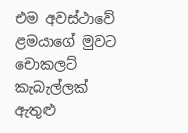එම අවස්ථාවේ ළමයාගේ මුවට චොකලට් කැබැල්ලක් ඇතුළු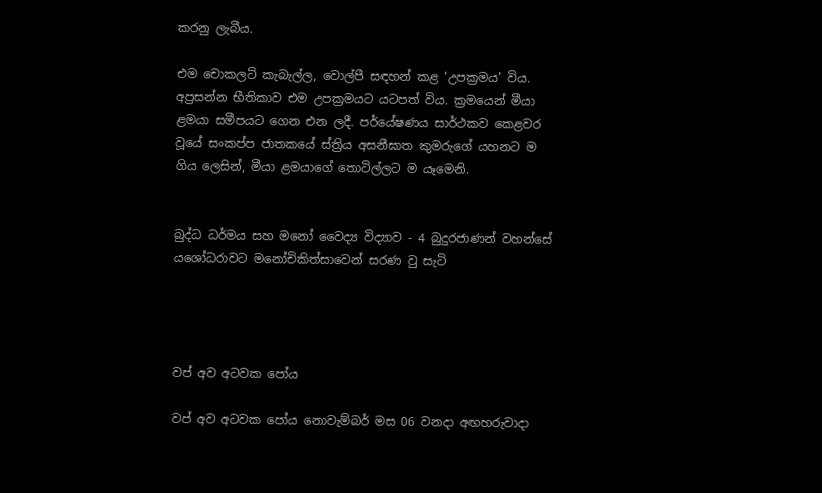කරනු ලැබීය.

එම චොකලට් කැබැල්ල, වොල්පී සඳහන් කළ ‘උපක්‍රමය’ විය. අප්‍රසන්න භීතිකාව එම උපක්‍රමයට යටපත් විය. ක්‍රමයෙන් මීයා ළමයා සමීපයට ගෙන එන ලදී. පර්යේෂණය සාර්ථකව කෙළවර වූයේ සංකප්ප ජාතකයේ ස්ත්‍රිය අසනීඝාත කුමරුගේ යහනට ම ගිය ලෙසින්, මීයා ළමයාගේ තොටිල්ලට ම යෑමෙනි.


බුද්ධ ධර්මය සහ මනෝ වෛද්‍ය විද්‍යාව - 4 බුදුරජාණන් වහන්සේ යශෝධරාවට මනෝචිකිත්සාවෙන් සරණ වු සැටි




වප් අව අටවක පෝය

වප් අව අටවක පෝය නොවැම්බර් මස 06 වනදා අඟහරුවාදා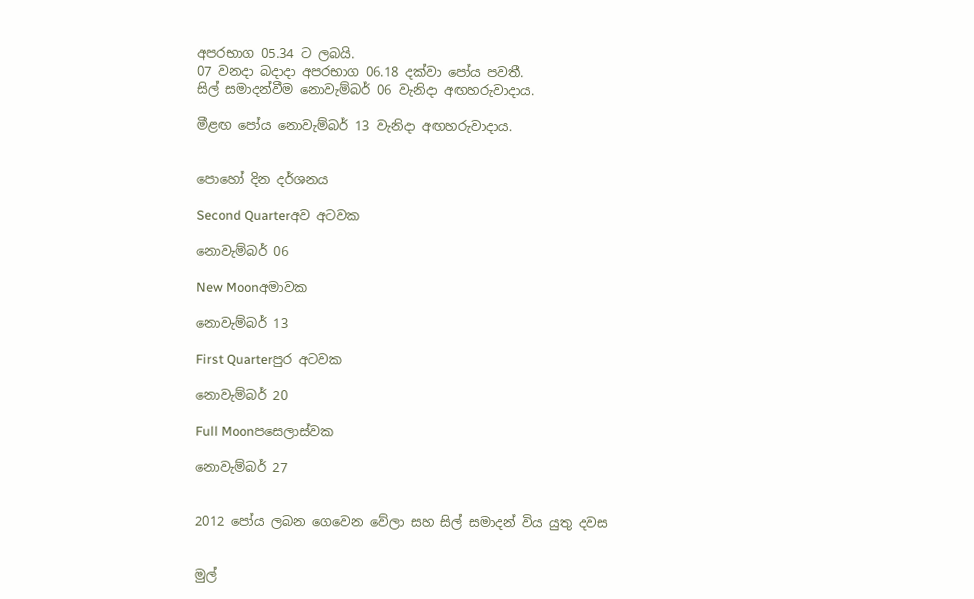අපරභාග 05.34 ට ලබයි.
07 වනදා බදාදා අපරභාග 06.18 දක්වා පෝය පවතී.
සිල් සමාදන්වීම නොවැම්බර් 06 වැනිදා අඟහරුවාදාය.

මීළඟ පෝය නොවැම්බර් 13 වැනිදා අඟහරුවාදාය.


පොහෝ දින දර්ශනය

Second Quarterඅව අටවක

නොවැම්බර් 06

New Moonඅමාවක

නොවැම්බර් 13

First Quarterපුර අටවක

නොවැම්බර් 20

Full Moonපසෙලාස්වක

නොවැම්බර් 27


2012 පෝය ලබන ගෙවෙන වේලා සහ සිල් සමාදන් විය යුතු දවස


මුල්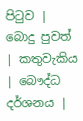පිටුව | බොදු පුවත් | කතුවැකිය | බෞද්ධ දර්ශනය |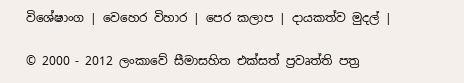විශේෂාංග | වෙහෙර විහාර | පෙර කලාප | දායකත්ව මුදල් |

© 2000 - 2012 ලංකාවේ සීමාසහිත එක්සත් ප්‍රවෘත්ති පත්‍ර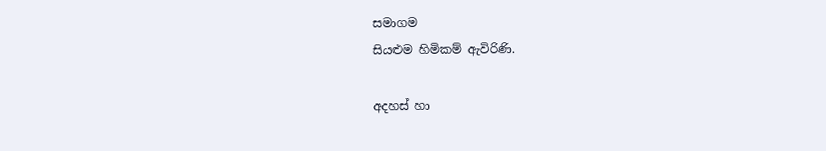සමාගම
සියළුම හිමිකම් ඇවිරිණි.

අදහස් හා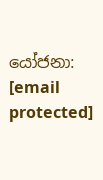යෝජනා: [email protected]